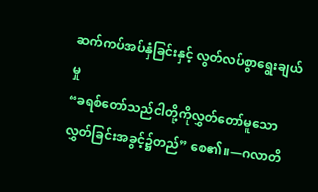ဆက်ကပ်အပ်နှံခြင်းနှင့် လွတ်လပ်စွာရွေးချယ်မှု
“ခရစ်တော်သည်ငါတို့ကိုလွှတ်တော်မူသော လွှတ်ခြင်းအခွင့်၌တည်” စေ၏။—ဂလာတိ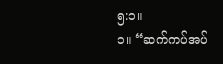၅:၁။
၁။ “ဆက်ကပ်အပ်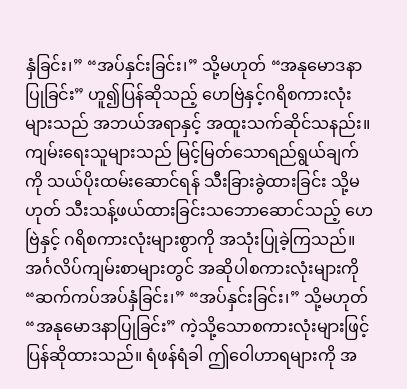နှံခြင်း၊” “အပ်နှင်းခြင်း၊” သို့မဟုတ် “အနုမောဒနာပြုခြင်း” ဟူ၍ပြန်ဆိုသည့် ဟေဗြဲနှင့်ဂရိစကားလုံးများသည် အဘယ်အရာနှင့် အထူးသက်ဆိုင်သနည်း။
ကျမ်းရေးသူများသည် မြင့်မြတ်သောရည်ရွယ်ချက်ကို သယ်ပိုးထမ်းဆောင်ရန် သီးခြားခွဲထားခြင်း သို့မဟုတ် သီးသန့်ဖယ်ထားခြင်းသဘောဆောင်သည့် ဟေဗြဲနှင့် ဂရိစကားလုံးများစွာကို အသုံးပြုခဲ့ကြသည်။ အင်္ဂလိပ်ကျမ်းစာများတွင် အဆိုပါစကားလုံးများကို “ဆက်ကပ်အပ်နှံခြင်း၊” “အပ်နှင်းခြင်း၊” သို့မဟုတ် “အနုမောဒနာပြုခြင်း” ကဲ့သို့သောစကားလုံးများဖြင့် ပြန်ဆိုထားသည်။ ရံဖန်ရံခါ ဤဝေါဟာရများကို အ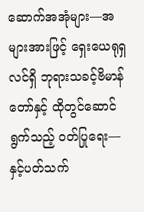ဆောက်အအုံများ—အများအားဖြင့် ရှေးယေရုရှလင်ရှိ ဘုရားသခင့်ဗိမာန်တော်နှင့် ထိုတွင်ဆောင်ရွက်သည့် ဝတ်ပြုရေး—နှင့်ပတ်သက်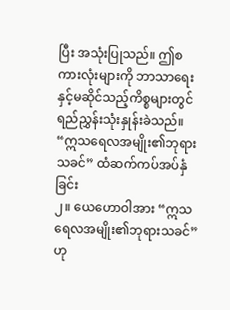ပြီး အသုံးပြုသည်။ ဤစကားလုံးများကို ဘာသာရေးနှင့်မဆိုင်သည့်ကိစ္စများတွင် ရည်ညွှန်းသုံးနှုန်းခဲသည်။
“ဣသရေလအမျိုး၏ဘုရားသခင်” ထံဆက်ကပ်အပ်နှံခြင်း
၂။ ယေဟောဝါအား “ဣသရေလအမျိုး၏ဘုရားသခင်” ဟု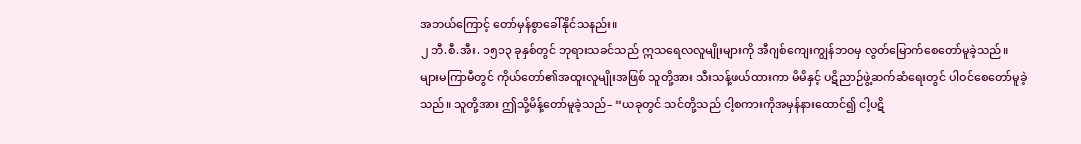အဘယ်ကြောင့် တော်မှန်စွာခေါ်နိုင်သနည်း။
၂ ဘီ.စီ.အီး. ၁၅၁၃ ခုနှစ်တွင် ဘုရားသခင်သည် ဣသရေလလူမျိုးများကို အီဂျစ်ကျေးကျွန်ဘဝမှ လွတ်မြောက်စေတော်မူခဲ့သည်။ များမကြာမီတွင် ကိုယ်တော်၏အထူးလူမျိုးအဖြစ် သူတို့အား သီးသန့်ဖယ်ထားကာ မိမိနှင့် ပဋိညာဉ်ဖွဲ့ဆက်ဆံရေးတွင် ပါဝင်စေတော်မူခဲ့သည်။ သူတို့အား ဤသို့မိန့်တော်မူခဲ့သည်– “ယခုတွင် သင်တို့သည် ငါ့စကားကိုအမှန်နားထောင်၍ ငါ့ပဋိ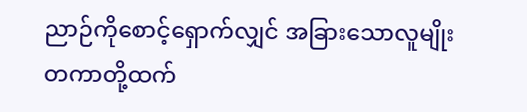ညာဉ်ကိုစောင့်ရှောက်လျှင် အခြားသောလူမျိုးတကာတို့ထက်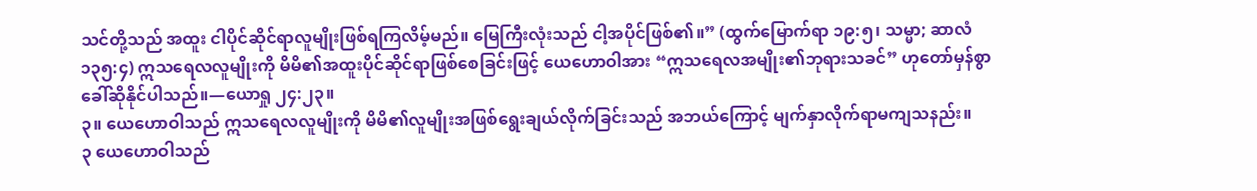သင်တို့သည် အထူး ငါပိုင်ဆိုင်ရာလူမျိုးဖြစ်ရကြလိမ့်မည်။ မြေကြီးလုံးသည် ငါ့အပိုင်ဖြစ်၏။” (ထွက်မြောက်ရာ ၁၉:၅၊ သမ္မာ; ဆာလံ ၁၃၅:၄) ဣသရေလလူမျိုးကို မိမိ၏အထူးပိုင်ဆိုင်ရာဖြစ်စေခြင်းဖြင့် ယေဟောဝါအား “ဣသရေလအမျိုး၏ဘုရားသခင်” ဟုတော်မှန်စွာ ခေါ်ဆိုနိုင်ပါသည်။—ယောရှု ၂၄:၂၃။
၃။ ယေဟောဝါသည် ဣသရေလလူမျိုးကို မိမိ၏လူမျိုးအဖြစ်ရွေးချယ်လိုက်ခြင်းသည် အဘယ်ကြောင့် မျက်နှာလိုက်ရာမကျသနည်း။
၃ ယေဟောဝါသည်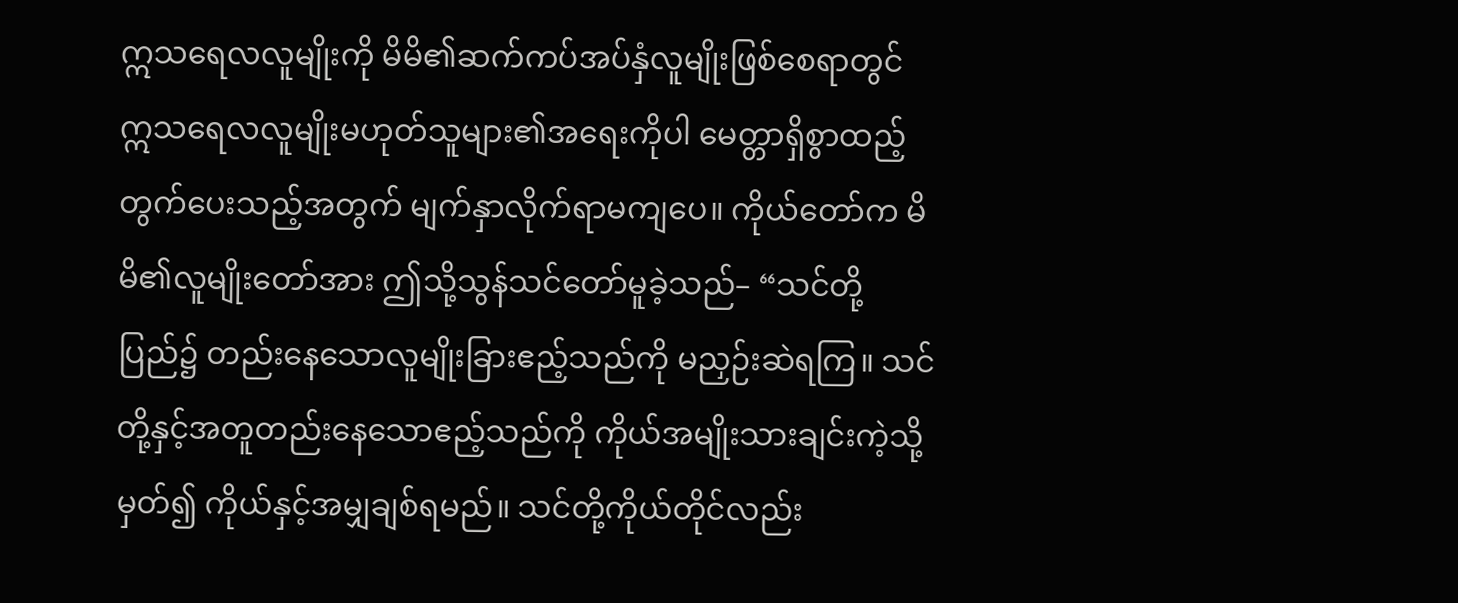ဣသရေလလူမျိုးကို မိမိ၏ဆက်ကပ်အပ်နှံလူမျိုးဖြစ်စေရာတွင် ဣသရေလလူမျိုးမဟုတ်သူများ၏အရေးကိုပါ မေတ္တာရှိစွာထည့်တွက်ပေးသည့်အတွက် မျက်နှာလိုက်ရာမကျပေ။ ကိုယ်တော်က မိမိ၏လူမျိုးတော်အား ဤသို့သွန်သင်တော်မူခဲ့သည်– “သင်တို့ပြည်၌ တည်းနေသောလူမျိုးခြားဧည့်သည်ကို မညှဉ်းဆဲရကြ။ သင်တို့နှင့်အတူတည်းနေသောဧည့်သည်ကို ကိုယ်အမျိုးသားချင်းကဲ့သို့မှတ်၍ ကိုယ်နှင့်အမျှချစ်ရမည်။ သင်တို့ကိုယ်တိုင်လည်း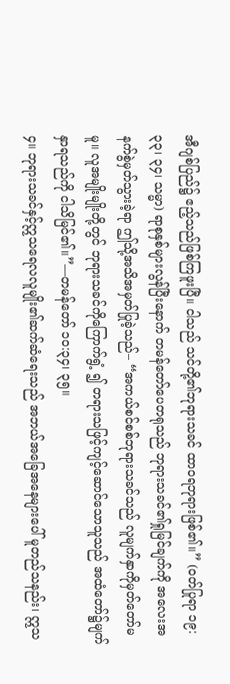အီဂျစ်ပြည်၌ ဧည့်သည်ဖြစ်ကြဖူးပြီ။ ငါသည် သင်တို့၏ဘုရားသခင် ထာဝရဘုရားဖြစ်၏။” (ဝတ်ပြုရာ ၁၉:၃၃၊ ၃၄၊ သမ္မာ) ရာစုနှစ်များလွန်ပြီးနောက် တမန်တော်ပေတရုသည် ဘုရားသခင်၏ရှုမြင်ချက်ကို အလေးအနက်စွဲမှတ်သွားခဲ့ရာ ဤသို့အသိအမှတ်ပြုခဲ့သည်– “အကယ်စင်စစ်ဘုရားသခင်သည် လူမျက်နှာကိုမှတ်တော်မမူ။ လူအမျိုးမျိုးတို့တွင် ဘုရားသခင်ကိုကြောက်ရွံ့ ၍ တရားသဖြင့်ကျင့်ဆောင်သောသူသည် အထံတော်၌မျက်နှာရသည်ကို ငါသိမြင်၏။”—တမန်တော် ၁၀:၃၄၊ ၃၅။
၄။ ဘုရားသခင်နှင့်ဣသရေလလူမျိုး၏ဆက်ဆံရေးသည် အဘယ်အခြေအနေများပေါ် မူတည်သနည်း၊ ဣသ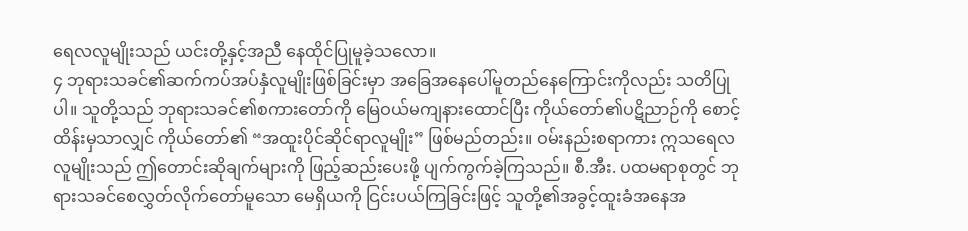ရေလလူမျိုးသည် ယင်းတို့နှင့်အညီ နေထိုင်ပြုမူခဲ့သလော။
၄ ဘုရားသခင်၏ဆက်ကပ်အပ်နှံလူမျိုးဖြစ်ခြင်းမှာ အခြေအနေပေါ်မူတည်နေကြောင်းကိုလည်း သတိပြုပါ။ သူတို့သည် ဘုရားသခင်၏စကားတော်ကို မြေဝယ်မကျနားထောင်ပြီး ကိုယ်တော်၏ပဋိညာဉ်ကို စောင့်ထိန်းမှသာလျှင် ကိုယ်တော်၏ “အထူးပိုင်ဆိုင်ရာလူမျိုး” ဖြစ်မည်တည်း။ ဝမ်းနည်းစရာကား ဣသရေလလူမျိုးသည် ဤတောင်းဆိုချက်များကို ဖြည့်ဆည်းပေးဖို့ ပျက်ကွက်ခဲ့ကြသည်။ စီ.အီး. ပထမရာစုတွင် ဘုရားသခင်စေလွှတ်လိုက်တော်မူသော မေရှိယကို ငြင်းပယ်ကြခြင်းဖြင့် သူတို့၏အခွင့်ထူးခံအနေအ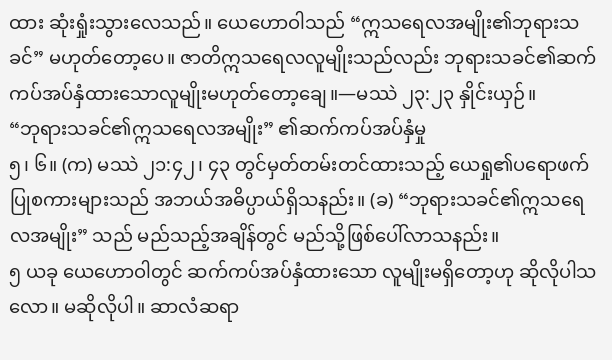ထား ဆုံးရှုံးသွားလေသည်။ ယေဟောဝါသည် “ဣသရေလအမျိုး၏ဘုရားသခင်” မဟုတ်တော့ပေ။ ဇာတိဣသရေလလူမျိုးသည်လည်း ဘုရားသခင်၏ဆက်ကပ်အပ်နှံထားသောလူမျိုးမဟုတ်တော့ချေ။—မဿဲ ၂၃:၂၃ နှိုင်းယှဉ်။
“ဘုရားသခင်၏ဣသရေလအမျိုး” ၏ဆက်ကပ်အပ်နှံမှု
၅၊ ၆။ (က) မဿဲ ၂၁:၄၂၊ ၄၃ တွင်မှတ်တမ်းတင်ထားသည့် ယေရှု၏ပရောဖက်ပြုစကားများသည် အဘယ်အဓိပ္ပာယ်ရှိသနည်း။ (ခ) “ဘုရားသခင်၏ဣသရေလအမျိုး” သည် မည်သည့်အချိန်တွင် မည်သို့ဖြစ်ပေါ်လာသနည်း။
၅ ယခု ယေဟောဝါတွင် ဆက်ကပ်အပ်နှံထားသော လူမျိုးမရှိတော့ဟု ဆိုလိုပါသလော။ မဆိုလိုပါ။ ဆာလံဆရာ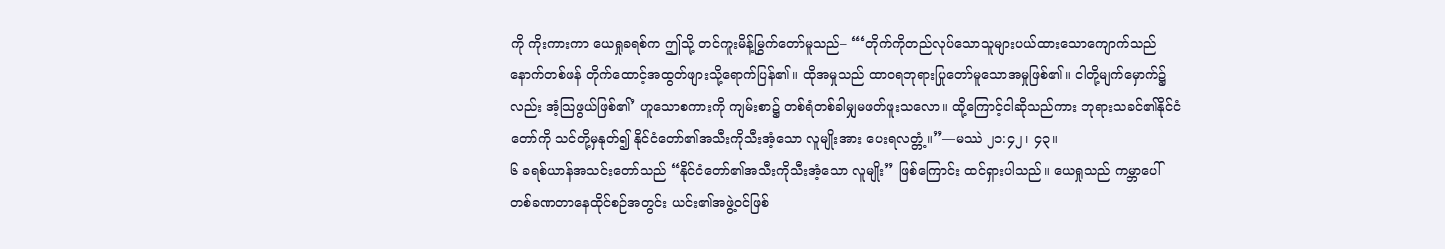ကို ကိုးကားကာ ယေရှုခရစ်က ဤသို့ တင်ကူးမိန့်မြွက်တော်မူသည်– “‘တိုက်ကိုတည်လုပ်သောသူများပယ်ထားသောကျောက်သည် နောက်တစ်ဖန် တိုက်ထောင့်အထွတ်ဖျားသို့ရောက်ပြန်၏။ ထိုအမှုသည် ထာဝရဘုရားပြုတော်မူသောအမှုဖြစ်၏။ ငါတို့မျက်မှောက်၌လည်း အံ့သြဖွယ်ဖြစ်၏’ ဟူသောစကားကို ကျမ်းစာ၌ တစ်ရံတစ်ခါမျှမဖတ်ဖူးသလော။ ထို့ကြောင့်ငါဆိုသည်ကား ဘုရားသခင်၏နိုင်ငံတော်ကို သင်တို့မှနုတ်၍ နိုင်ငံတော်၏အသီးကိုသီးအံ့သော လူမျိုးအား ပေးရလတ္တံ့။”—မဿဲ ၂၁:၄၂၊ ၄၃။
၆ ခရစ်ယာန်အသင်းတော်သည် “နိုင်ငံတော်၏အသီးကိုသီးအံ့သော လူမျိုး” ဖြစ်ကြောင်း ထင်ရှားပါသည်။ ယေရှုသည် ကမ္ဘာပေါ် တစ်ခဏတာနေထိုင်စဉ်အတွင်း ယင်း၏အဖွဲ့ဝင်ဖြစ်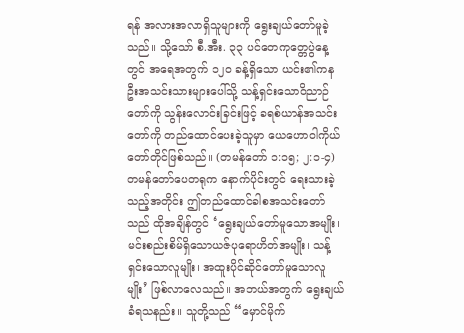ရန် အလားအလာရှိသူများကို ရွေးချယ်တော်မူခဲ့သည်။ သို့သော် စီ.အီး. ၃၃ ပင်တေကုတ္တေပွဲနေ့တွင် အရေအတွက် ၁၂၀ ခန့်ရှိသော ယင်း၏ကနဦးအသင်းသားများပေါ်သို့ သန့်ရှင်းသောဝိညာဉ်တော်ကို သွန်းလောင်းခြင်းဖြင့် ခရစ်ယာန်အသင်းတော်ကို တည်ထောင်ပေးခဲ့သူမှာ ယေဟောဝါကိုယ်တော်တိုင်ဖြစ်သည်။ (တမန်တော် ၁:၁၅; ၂:၁-၄) တမန်တော်ပေတရုက နောက်ပိုင်းတွင် ရေးသားခဲ့သည့်အတိုင်း ဤတည်ထောင်ခါစအသင်းတော်သည် ထိုအချိန်တွင် ‘ရွေးချယ်တော်မူသောအမျိုး၊ မင်းစည်းစိမ်ရှိသောယဇ်ပုရောဟိတ်အမျိုး၊ သန့်ရှင်းသောလူမျိုး၊ အထူးပိုင်ဆိုင်တော်မူသောလူမျိုး’ ဖြစ်လာလေသည်။ အဘယ်အတွက် ရွေးချယ်ခံရသနည်း။ သူတို့သည် “မှောင်မိုက်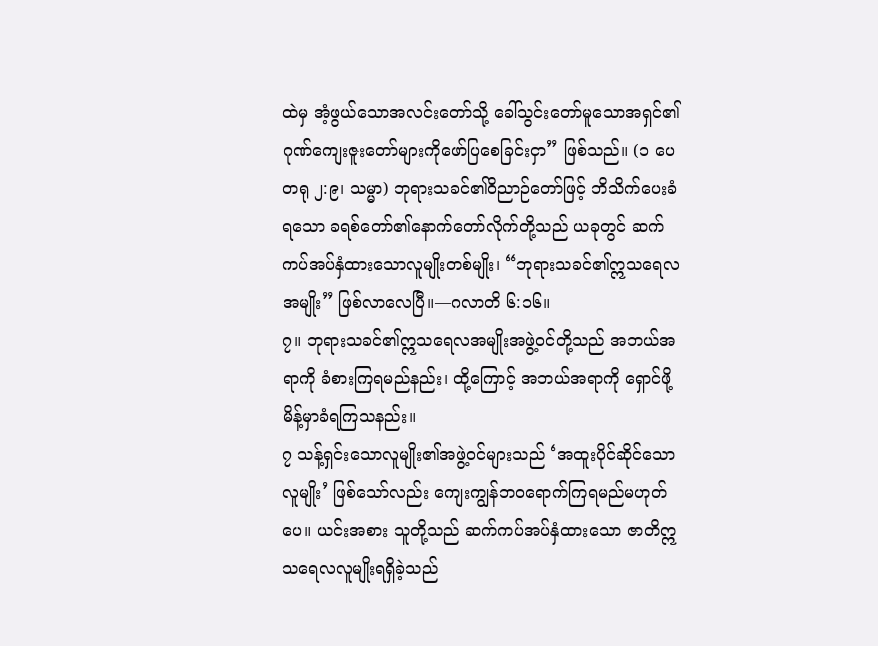ထဲမှ အံ့ဖွယ်သောအလင်းတော်သို့ ခေါ်သွင်းတော်မူသောအရှင်၏ ဂုဏ်ကျေးဇူးတော်များကိုဖော်ပြစေခြင်းငှာ” ဖြစ်သည်။ (၁ ပေတရု ၂:၉၊ သမ္မာ) ဘုရားသခင်၏ဝိညာဉ်တော်ဖြင့် ဘိသိက်ပေးခံရသော ခရစ်တော်၏နောက်တော်လိုက်တို့သည် ယခုတွင် ဆက်ကပ်အပ်နှံထားသောလူမျိုးတစ်မျိုး၊ “ဘုရားသခင်၏ဣသရေလအမျိုး” ဖြစ်လာလေပြီ။—ဂလာတိ ၆:၁၆။
၇။ ဘုရားသခင်၏ဣသရေလအမျိုးအဖွဲ့ဝင်တို့သည် အဘယ်အရာကို ခံစားကြရမည်နည်း၊ ထို့ကြောင့် အဘယ်အရာကို ရှောင်ဖို့မိန့်မှာခံရကြသနည်း။
၇ သန့်ရှင်းသောလူမျိုး၏အဖွဲ့ဝင်များသည် ‘အထူးပိုင်ဆိုင်သောလူမျိုး’ ဖြစ်သော်လည်း ကျေးကျွန်ဘဝရောက်ကြရမည်မဟုတ်ပေ။ ယင်းအစား သူတို့သည် ဆက်ကပ်အပ်နှံထားသော ဇာတိဣသရေလလူမျိုးရရှိခဲ့သည်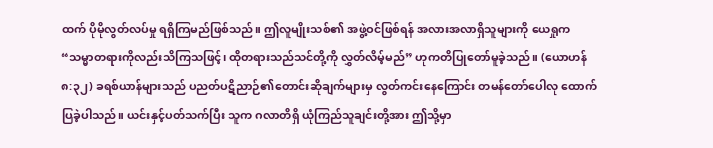ထက် ပိုမိုလွတ်လပ်မှု ရရှိကြမည်ဖြစ်သည်။ ဤလူမျိုးသစ်၏ အဖွဲ့ဝင်ဖြစ်ရန် အလားအလာရှိသူများကို ယေရှုက “သမ္မာတရားကိုလည်းသိကြသဖြင့်၊ ထိုတရားသည်သင်တို့ကို လွှတ်လိမ့်မည်” ဟုကတိပြုတော်မူခဲ့သည်။ (ယောဟန် ၈:၃၂) ခရစ်ယာန်များသည် ပညတ်ပဋိညာဉ်၏တောင်းဆိုချက်များမှ လွတ်ကင်းနေကြောင်း တမန်တော်ပေါလု ထောက်ပြခဲ့ပါသည်။ ယင်းနှင့်ပတ်သက်ပြီး သူက ဂလာတိရှိ ယုံကြည်သူချင်းတို့အား ဤသို့မှာ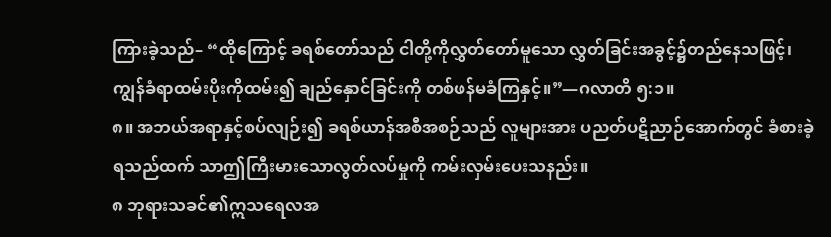ကြားခဲ့သည်– “ထိုကြောင့် ခရစ်တော်သည် ငါတို့ကိုလွှတ်တော်မူသော လွှတ်ခြင်းအခွင့်၌တည်နေသဖြင့်၊ ကျွန်ခံရာထမ်းပိုးကိုထမ်း၍ ချည်နှောင်ခြင်းကို တစ်ဖန်မခံကြနှင့်။”—ဂလာတိ ၅:၁။
၈။ အဘယ်အရာနှင့်စပ်လျဉ်း၍ ခရစ်ယာန်အစီအစဉ်သည် လူများအား ပညတ်ပဋိညာဉ်အောက်တွင် ခံစားခဲ့ရသည်ထက် သာဤကြီးမားသောလွတ်လပ်မှုကို ကမ်းလှမ်းပေးသနည်း။
၈ ဘုရားသခင်၏ဣသရေလအ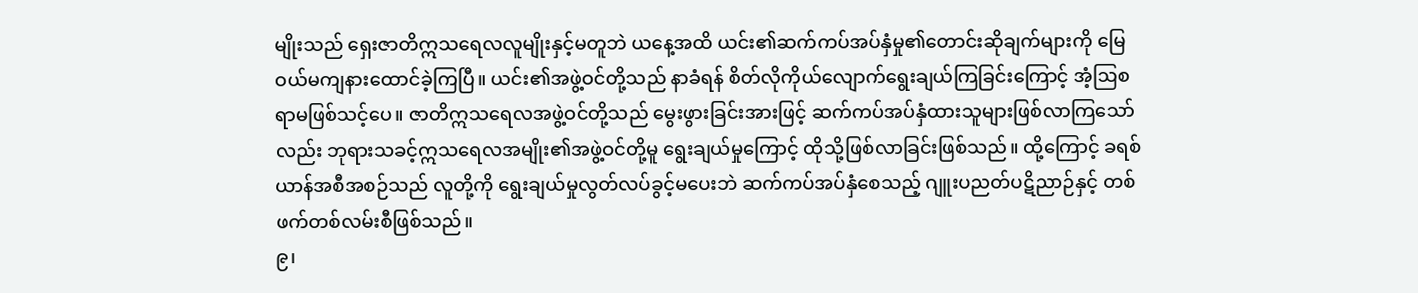မျိုးသည် ရှေးဇာတိဣသရေလလူမျိုးနှင့်မတူဘဲ ယနေ့အထိ ယင်း၏ဆက်ကပ်အပ်နှံမှု၏တောင်းဆိုချက်များကို မြေဝယ်မကျနားထောင်ခဲ့ကြပြီ။ ယင်း၏အဖွဲ့ဝင်တို့သည် နာခံရန် စိတ်လိုကိုယ်လျောက်ရွေးချယ်ကြခြင်းကြောင့် အံ့ဩစရာမဖြစ်သင့်ပေ။ ဇာတိဣသရေလအဖွဲ့ဝင်တို့သည် မွေးဖွားခြင်းအားဖြင့် ဆက်ကပ်အပ်နှံထားသူများဖြစ်လာကြသော်လည်း ဘုရားသခင့်ဣသရေလအမျိုး၏အဖွဲ့ဝင်တို့မူ ရွေးချယ်မှုကြောင့် ထိုသို့ဖြစ်လာခြင်းဖြစ်သည်။ ထို့ကြောင့် ခရစ်ယာန်အစီအစဉ်သည် လူတို့ကို ရွေးချယ်မှုလွတ်လပ်ခွင့်မပေးဘဲ ဆက်ကပ်အပ်နှံစေသည့် ဂျူးပညတ်ပဋိညာဉ်နှင့် တစ်ဖက်တစ်လမ်းစီဖြစ်သည်။
၉၊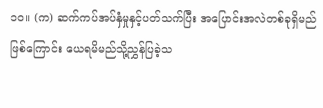၁၀။ (က) ဆက်ကပ်အပ်နှံမှုနှင့်ပတ်သက်ပြီး အပြောင်းအလဲတစ်ခုရှိမည်ဖြစ်ကြောင်း ယေရမိမည်သို့ညွှန်ပြခဲ့သ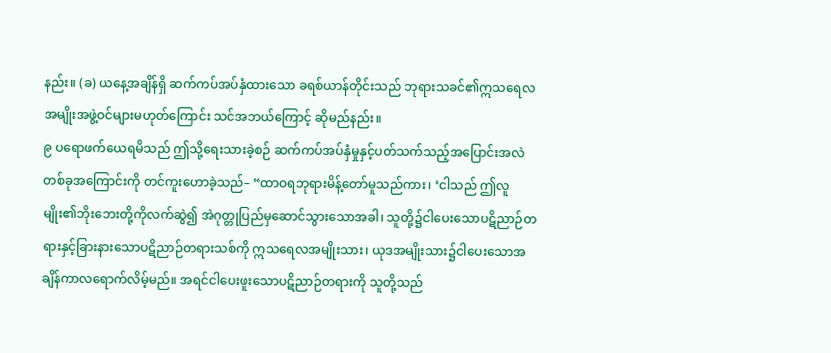နည်း။ (ခ) ယနေ့အချိန်ရှိ ဆက်ကပ်အပ်နှံထားသော ခရစ်ယာန်တိုင်းသည် ဘုရားသခင်၏ဣသရေလအမျိုးအဖွဲ့ဝင်များမဟုတ်ကြောင်း သင်အဘယ်ကြောင့် ဆိုမည်နည်း။
၉ ပရောဖက်ယေရမိသည် ဤသို့ရေးသားခဲ့စဉ် ဆက်ကပ်အပ်နှံမှုနှင့်ပတ်သက်သည့်အပြောင်းအလဲတစ်ခုအကြောင်းကို တင်ကူးဟောခဲ့သည်– “ထာဝရဘုရားမိန့်တော်မူသည်ကား၊ ‘ငါသည် ဤလူမျိုး၏ဘိုးဘေးတို့ကိုလက်ဆွဲ၍ အဲဂုတ္တုပြည်မှဆောင်သွားသောအခါ၊ သူတို့၌ငါပေးသောပဋိညာဉ်တရားနှင့်ခြားနားသောပဋိညာဉ်တရားသစ်ကို ဣသရေလအမျိုးသား၊ ယုဒအမျိုးသား၌ငါပေးသောအချိန်ကာလရောက်လိမ့်မည်။ အရင်ငါပေးဖူးသောပဋိညာဉ်တရားကို သူတို့သည်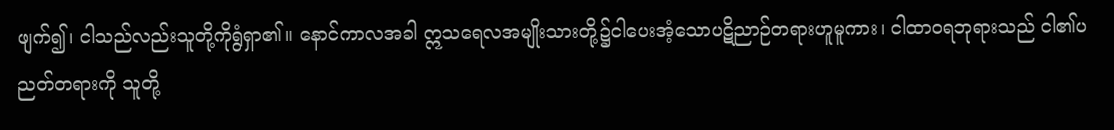ဖျက်၍၊ ငါသည်လည်းသူတို့ကိုရွံရှာ၏။ နောင်ကာလအခါ ဣသရေလအမျိုးသားတို့၌ငါပေးအံ့သောပဋိညာဉ်တရားဟူမူကား၊ ငါထာဝရဘုရားသည် ငါ၏ပညတ်တရားကို သူတို့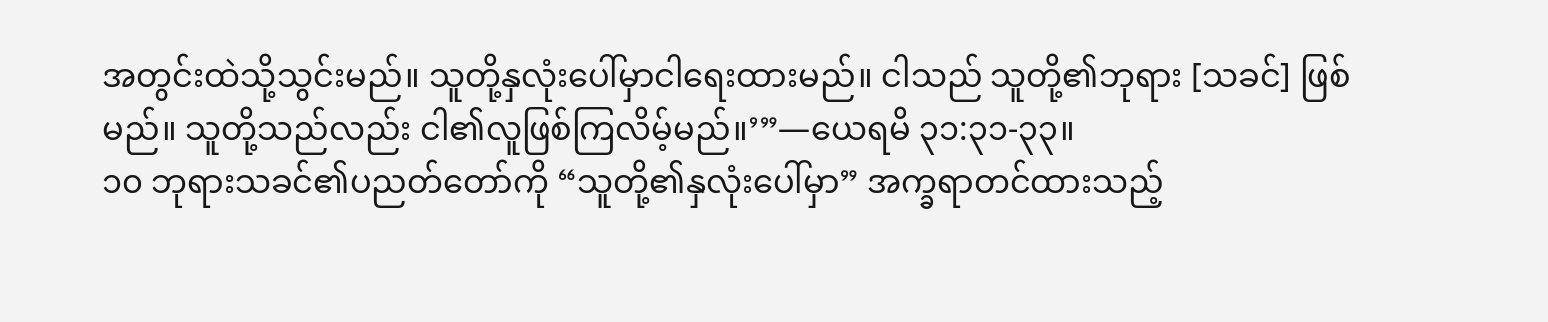အတွင်းထဲသို့သွင်းမည်။ သူတို့နှလုံးပေါ်မှာငါရေးထားမည်။ ငါသည် သူတို့၏ဘုရား [သခင်] ဖြစ်မည်။ သူတို့သည်လည်း ငါ၏လူဖြစ်ကြလိမ့်မည်။’”—ယေရမိ ၃၁:၃၁-၃၃။
၁၀ ဘုရားသခင်၏ပညတ်တော်ကို “သူတို့၏နှလုံးပေါ်မှာ” အက္ခရာတင်ထားသည့်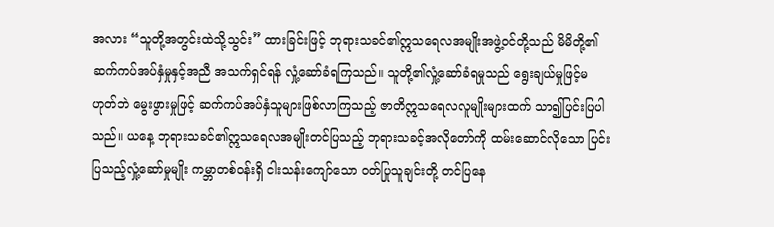အလား “သူတို့အတွင်းထဲသို့သွင်း” ထားခြင်းဖြင့် ဘုရားသခင်၏ဣသရေလအမျိုးအဖွဲ့ဝင်တို့သည် မိမိတို့၏ဆက်ကပ်အပ်နှံမှုနှင့်အညီ အသက်ရှင်ရန် လှုံ့ဆော်ခံရကြသည်။ သူတို့၏လှုံ့ဆော်ခံရမှုသည် ရွေးချယ်မှုဖြင့်မဟုတ်ဘဲ မွေးဖွားမှုဖြင့် ဆက်ကပ်အပ်နှံသူများဖြစ်လာကြသည့် ဇာတိဣသရေလလူမျိုးများထက် သာ၍ပြင်းပြပါသည်။ ယနေ့ ဘုရားသခင်၏ဣသရေလအမျိုးတင်ပြသည့် ဘုရားသခင့်အလိုတော်ကို ထမ်းဆောင်လိုသော ပြင်းပြသည့်လှုံ့ဆော်မှုမျိုး ကမ္ဘာတစ်ဝန်းရှိ ငါးသန်းကျော်သော ဝတ်ပြုသူချင်းတို့ တင်ပြနေ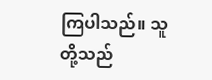ကြပါသည်။ သူတို့သည်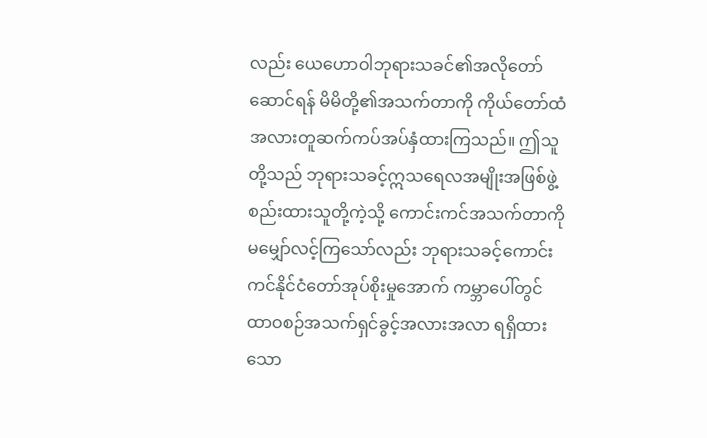လည်း ယေဟောဝါဘုရားသခင်၏အလိုတော်ဆောင်ရန် မိမိတို့၏အသက်တာကို ကိုယ်တော်ထံ အလားတူဆက်ကပ်အပ်နှံထားကြသည်။ ဤသူတို့သည် ဘုရားသခင့်ဣသရေလအမျိုးအဖြစ်ဖွဲ့စည်းထားသူတို့ကဲ့သို့ ကောင်းကင်အသက်တာကို မမျှော်လင့်ကြသော်လည်း ဘုရားသခင့်ကောင်းကင်နိုင်ငံတော်အုပ်စိုးမှုအောက် ကမ္ဘာပေါ်တွင် ထာဝစဉ်အသက်ရှင်ခွင့်အလားအလာ ရရှိထားသော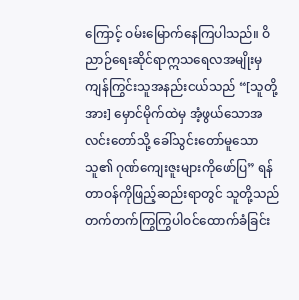ကြောင့် ဝမ်းမြောက်နေကြပါသည်။ ဝိညာဉ်ရေးဆိုင်ရာဣသရေလအမျိုးမှ ကျန်ကြွင်းသူအနည်းငယ်သည် “[သူတို့အား] မှောင်မိုက်ထဲမှ အံ့ဖွယ်သောအလင်းတော်သို့ ခေါ်သွင်းတော်မူသောသူ၏ ဂုဏ်ကျေးဇူးများကိုဖော်ပြ” ရန်တာဝန်ကိုဖြည့်ဆည်းရာတွင် သူတို့သည် တက်တက်ကြွကြွပါဝင်ထောက်ခံခြင်း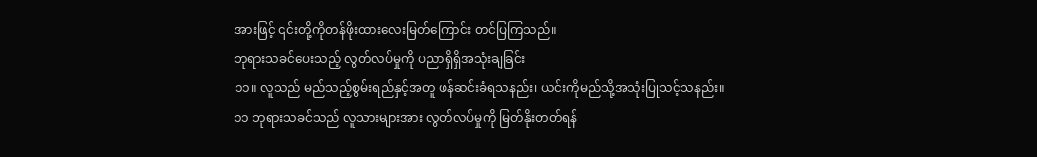အားဖြင့် ၎င်းတို့ကိုတန်ဖိုးထားလေးမြတ်ကြောင်း တင်ပြကြသည်။
ဘုရားသခင်ပေးသည့် လွတ်လပ်မှုကို ပညာရှိရှိအသုံးချခြင်း
၁၁။ လူသည် မည်သည့်စွမ်းရည်နှင့်အတူ ဖန်ဆင်းခံရသနည်း၊ ယင်းကိုမည်သို့အသုံးပြုသင့်သနည်း။
၁၁ ဘုရားသခင်သည် လူသားများအား လွတ်လပ်မှုကို မြတ်နိုးတတ်ရန်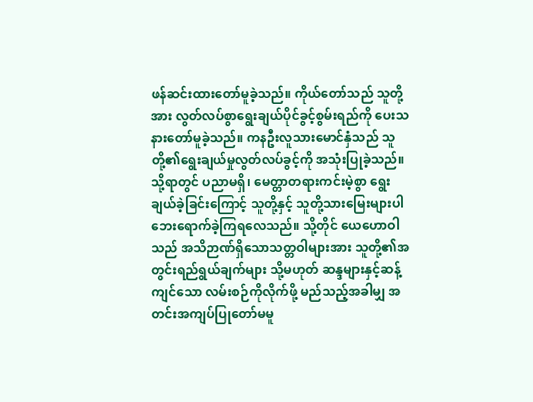ဖန်ဆင်းထားတော်မူခဲ့သည်။ ကိုယ်တော်သည် သူတို့အား လွတ်လပ်စွာရွေးချယ်ပိုင်ခွင့်စွမ်းရည်ကို ပေးသနားတော်မူခဲ့သည်။ ကနဦးလူသားမောင်နှံသည် သူတို့၏ရွေးချယ်မှုလွတ်လပ်ခွင့်ကို အသုံးပြုခဲ့သည်။ သို့ရာတွင် ပညာမရှိ၊ မေတ္တာတရားကင်းမဲ့စွာ ရွေးချယ်ခဲ့ခြင်းကြောင့် သူတို့နှင့် သူတို့သားမြေးများပါ ဘေးရောက်ခဲ့ကြရလေသည်။ သို့တိုင် ယေဟောဝါသည် အသိဉာဏ်ရှိသောသတ္တဝါများအား သူတို့၏အတွင်းရည်ရွယ်ချက်များ သို့မဟုတ် ဆန္ဒများနှင့်ဆန့်ကျင်သော လမ်းစဉ်ကိုလိုက်ဖို့ မည်သည့်အခါမျှ အတင်းအကျပ်ပြုတော်မမူ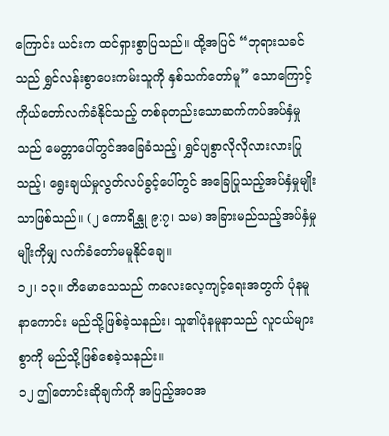ကြောင်း ယင်းက ထင်ရှားစွာပြသည်။ ထို့အပြင် “ဘုရားသခင်သည် ရွှင်လန်းစွာပေးကမ်းသူကို နှစ်သက်တော်မူ” သောကြောင့် ကိုယ်တော်လက်ခံနိုင်သည့် တစ်ခုတည်းသောဆက်ကပ်အပ်နှံမှုသည် မေတ္တာပေါ်တွင်အခြေခံသည့်၊ ရွှင်ပျစွာလိုလိုလားလားပြုသည့်၊ ရွေးချယ်မှုလွတ်လပ်ခွင့်ပေါ်တွင် အခြေပြုသည့်အပ်နှံမှုမျိုးသာဖြစ်သည်။ (၂ ကောရိန္သု ၉:၇၊ သမ) အခြားမည်သည့်အပ်နှံမှုမျိုးကိုမျှ လက်ခံတော်မမူနိုင်ချေ။
၁၂၊ ၁၃။ တိမောသေသည် ကလေးလေ့ကျင့်ရေးအတွက် ပုံနမူနာကောင်း မည်သို့ဖြစ်ခဲ့သနည်း၊ သူ၏ပုံနမူနာသည် လူငယ်များစွာကို မည်သို့ဖြစ်စေခဲ့သနည်း။
၁၂ ဤတောင်းဆိုချက်ကို အပြည့်အဝအ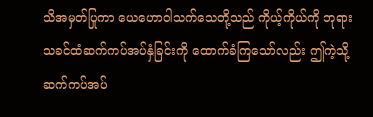သိအမှတ်ပြုကာ ယေဟောဝါသက်သေတို့သည် ကိုယ့်ကိုယ်ကို ဘုရားသခင်ထံဆက်ကပ်အပ်နှံခြင်းကို ထောက်ခံကြသော်လည်း ဤကဲ့သို့ဆက်ကပ်အပ်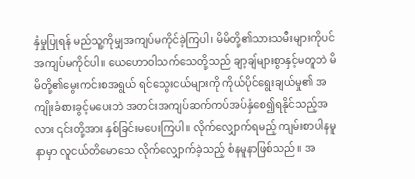နှံမှုပြုရန် မည်သူ့ကိုမျှအကျပ်မကိုင်ခဲ့ကြပါ၊ မိမိတို့၏သားသမီးများကိုပင် အကျပ်မကိုင်ပါ။ ယေဟောဝါသက်သေတို့သည် ချာ့ချ်များစွာနှင့်မတူဘဲ မိမိတို့၏မွေးကင်းစအရွယ် ရင်သွေးငယ်များကို ကိုယ်ပိုင်ရွေးချယ်မှု၏ အကျိုးခံစားခွင့်မပေးဘဲ အတင်းအကျပ်ဆက်ကပ်အပ်နှံစေ၍ရနိုင်သည့်အလား ၎င်းတို့အား နှစ်ခြင်းမပေးကြပါ။ လိုက်လျှောက်ရမည့် ကျမ်းစာပါနမူနာမှာ လူငယ်တိမောသေ လိုက်လျှောက်ခဲ့သည့် စံနမူနာဖြစ်သည်။ အ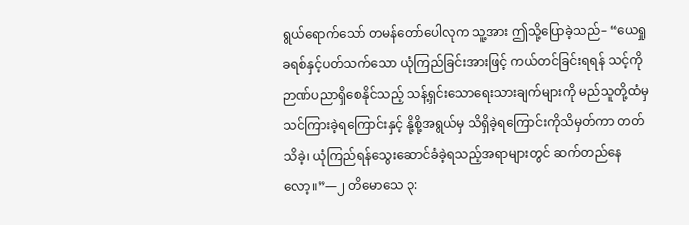ရွယ်ရောက်သော် တမန်တော်ပေါလုက သူ့အား ဤသို့ပြောခဲ့သည်– “ယေရှုခရစ်နှင့်ပတ်သက်သော ယုံကြည်ခြင်းအားဖြင့် ကယ်တင်ခြင်းရရန် သင့်ကို ဉာဏ်ပညာရှိစေနိုင်သည့် သန့်ရှင်းသောရေးသားချက်များကို မည်သူတို့ထံမှ သင်ကြားခဲ့ရကြောင်းနှင့် နို့စို့အရွယ်မှ သိရှိခဲ့ရကြောင်းကိုသိမှတ်ကာ တတ်သိခဲ့၊ ယုံကြည်ရန်သွေးဆောင်ခံခဲ့ရသည့်အရာများတွင် ဆက်တည်နေလော့။”—၂ တိမောသေ ၃: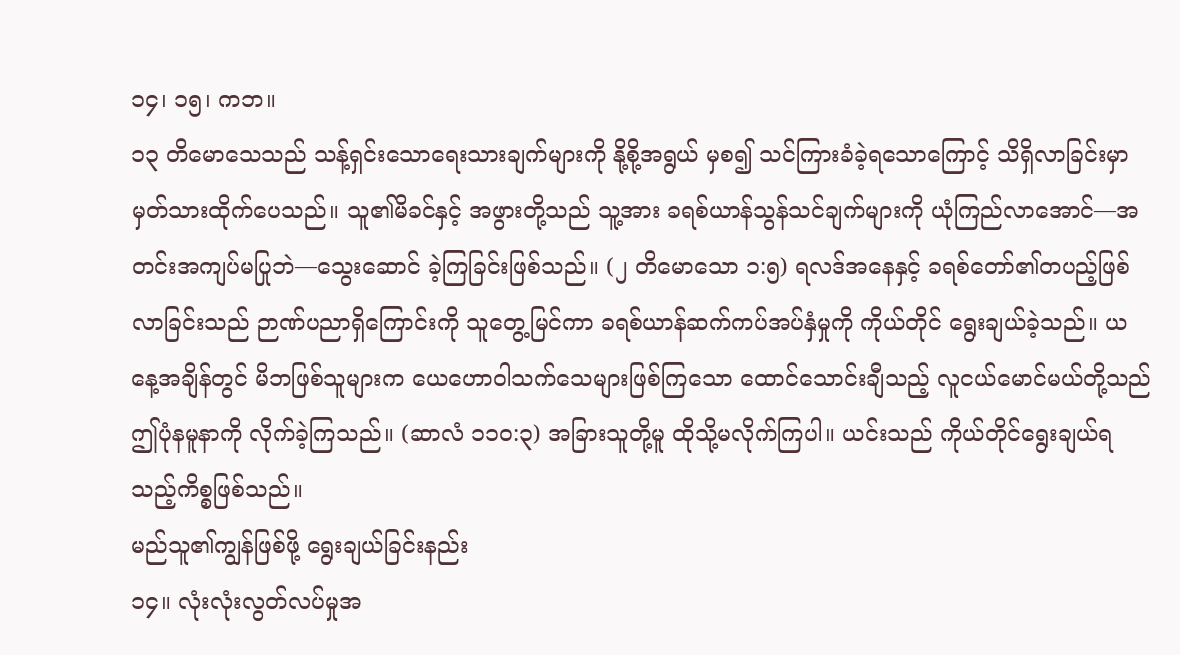၁၄၊ ၁၅၊ ကဘ။
၁၃ တိမောသေသည် သန့်ရှင်းသောရေးသားချက်များကို နို့စို့အရွယ် မှစ၍ သင်ကြားခံခဲ့ရသောကြောင့် သိရှိလာခြင်းမှာ မှတ်သားထိုက်ပေသည်။ သူ၏မိခင်နှင့် အဖွားတို့သည် သူ့အား ခရစ်ယာန်သွန်သင်ချက်များကို ယုံကြည်လာအောင်—အတင်းအကျပ်မပြုဘဲ—သွေးဆောင် ခဲ့ကြခြင်းဖြစ်သည်။ (၂ တိမောသော ၁:၅) ရလဒ်အနေနှင့် ခရစ်တော်၏တပည့်ဖြစ်လာခြင်းသည် ဉာဏ်ပညာရှိကြောင်းကို သူတွေ့မြင်ကာ ခရစ်ယာန်ဆက်ကပ်အပ်နှံမှုကို ကိုယ်တိုင် ရွေးချယ်ခဲ့သည်။ ယနေ့အချိန်တွင် မိဘဖြစ်သူများက ယေဟောဝါသက်သေများဖြစ်ကြသော ထောင်သောင်းချီသည့် လူငယ်မောင်မယ်တို့သည် ဤပုံနမူနာကို လိုက်ခဲ့ကြသည်။ (ဆာလံ ၁၁၀:၃) အခြားသူတို့မူ ထိုသို့မလိုက်ကြပါ။ ယင်းသည် ကိုယ်တိုင်ရွေးချယ်ရသည့်ကိစ္စဖြစ်သည်။
မည်သူ၏ကျွန်ဖြစ်ဖို့ ရွေးချယ်ခြင်းနည်း
၁၄။ လုံးလုံးလွတ်လပ်မှုအ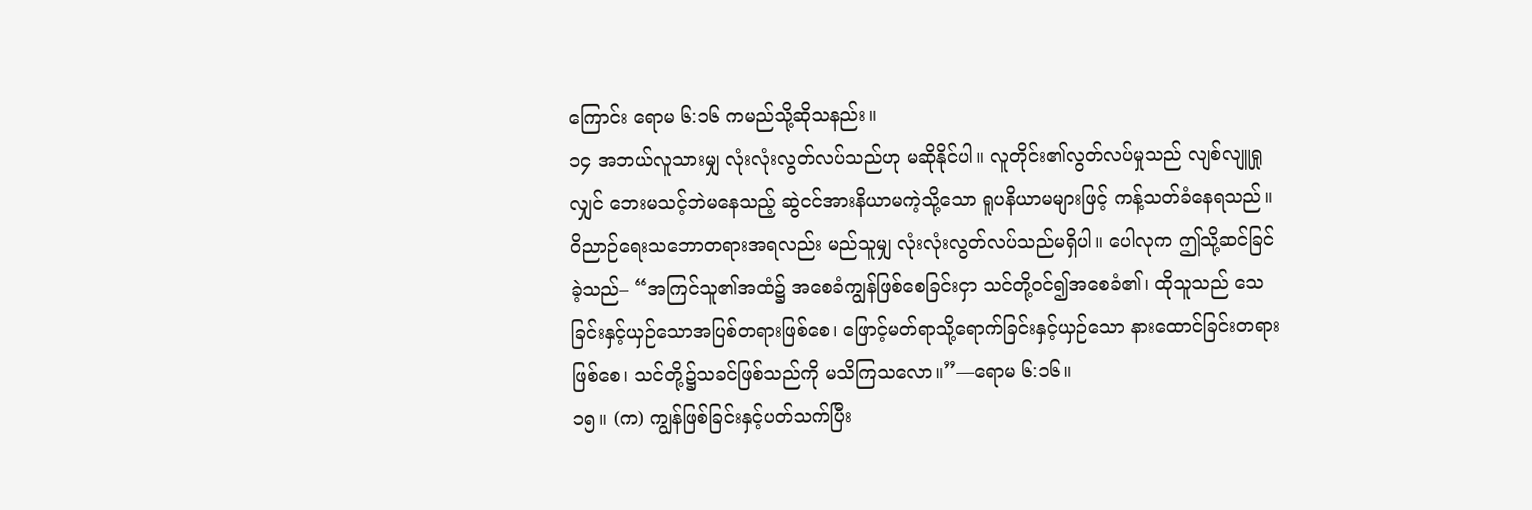ကြောင်း ရောမ ၆:၁၆ ကမည်သို့ဆိုသနည်း။
၁၄ အဘယ်လူသားမျှ လုံးလုံးလွတ်လပ်သည်ဟု မဆိုနိုင်ပါ။ လူတိုင်း၏လွတ်လပ်မှုသည် လျစ်လျူရှုလျှင် ဘေးမသင့်ဘဲမနေသည့် ဆွဲငင်အားနိယာမကဲ့သို့သော ရူပနိယာမများဖြင့် ကန့်သတ်ခံနေရသည်။ ဝိညာဉ်ရေးသဘောတရားအရလည်း မည်သူမျှ လုံးလုံးလွတ်လပ်သည်မရှိပါ။ ပေါလုက ဤသို့ဆင်ခြင်ခဲ့သည်– “အကြင်သူ၏အထံ၌ အစေခံကျွန်ဖြစ်စေခြင်းငှာ သင်တို့ဝင်၍အစေခံ၏၊ ထိုသူသည် သေခြင်းနှင့်ယှဉ်သောအပြစ်တရားဖြစ်စေ၊ ဖြောင့်မတ်ရာသို့ရောက်ခြင်းနှင့်ယှဉ်သော နားထောင်ခြင်းတရားဖြစ်စေ၊ သင်တို့၌သခင်ဖြစ်သည်ကို မသိကြသလော။”—ရောမ ၆:၁၆။
၁၅။ (က) ကျွန်ဖြစ်ခြင်းနှင့်ပတ်သက်ပြီး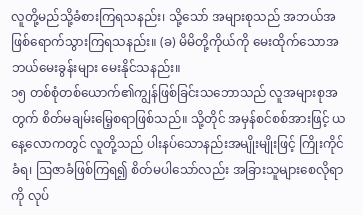လူတို့မည်သို့ခံစားကြရသနည်း၊ သို့သော် အများစုသည် အဘယ်အဖြစ်ရောက်သွားကြရသနည်း။ (ခ) မိမိတို့ကိုယ်ကို မေးထိုက်သောအဘယ်မေးခွန်းများ မေးနိုင်သနည်း။
၁၅ တစ်စုံတစ်ယောက်၏ကျွန်ဖြစ်ခြင်းသဘောသည် လူအများစုအတွက် စိတ်မချမ်းမြေ့စရာဖြစ်သည်။ သို့တိုင် အမှန်စင်စစ်အားဖြင့် ယနေ့လောကတွင် လူတို့သည် ပါးနပ်သောနည်းအမျိုးမျိုးဖြင့် ကြိုးကိုင်ခံရ၊ ဩဇာခံဖြစ်ကြရ၍ စိတ်မပါသော်လည်း အခြားသူများစေလိုရာကို လုပ်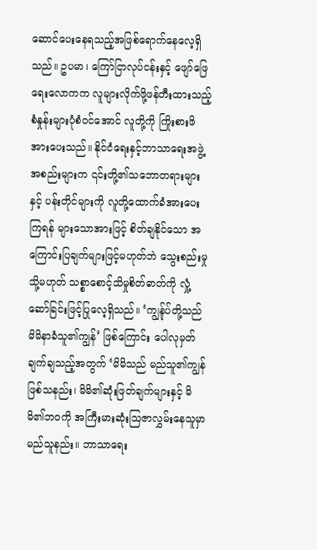ဆောင်ပေးနေရသည့်အဖြစ်ရောက်နေလေ့ရှိသည်။ ဥပမာ၊ ကြော်ငြာလုပ်ငန်းနှင့် ဖျော်ဖြေရေးလောကက လူများလိုက်ဖို့ဖန်တီးထားသည့်စံနှုန်းများပုံစံဝင်အောင် လူတို့ကို ကြိုးစားဖိအားပေးသည်။ နိုင်ငံရေးနှင့်ဘာသာရေးအဖွဲ့အစည်းများက ၎င်းတို့၏သဘောတရားများနှင့် ပန်းတိုင်များကို လူတို့ထောက်ခံအားပေးကြရန် များသောအားဖြင့် စိတ်ချနိုင်သော အကြောင်းပြချက်များဖြင့်မဟုတ်ဘဲ သွေးစည်းမှု သို့မဟုတ် သစ္စာစောင့်သိမှုစိတ်ဓာတ်ကို လှုံ့ဆော်ခြင်းဖြင့်ပြုလေ့ရှိသည်။ ‘ကျွန်ုပ်တို့သည် မိမိနာခံသူ၏ကျွန်’ ဖြစ်ကြောင်း ပေါလုမှတ်ချက်ချသည့်အတွက် ‘မိမိသည် မည်သူ၏ကျွန်ဖြစ်သနည်း၊ မိမိ၏ဆုံးဖြတ်ချက်များနှင့် မိမိ၏ဘဝကို အကြီးမားဆုံးသြဇာလွှမ်းနေသူမှာ မည်သူနည်း။ ဘာသာရေး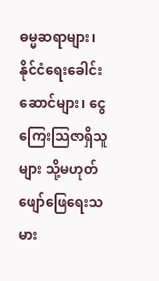ဓမ္မဆရာများ၊ နိုင်ငံရေးခေါင်းဆောင်များ၊ ငွေကြေးသြဇာရှိသူများ သို့မဟုတ် ဖျော်ဖြေရေးသမား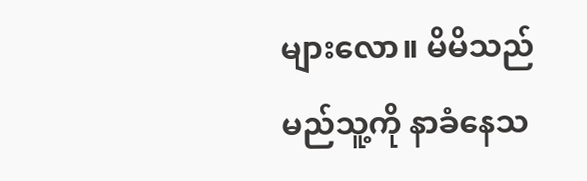များလော။ မိမိသည် မည်သူ့ကို နာခံနေသ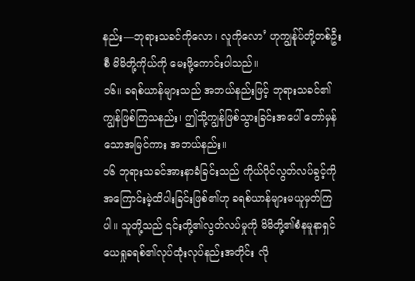နည်း—ဘုရားသခင်ကိုလော၊ လူကိုလော’ ဟုကျွန်ုပ်တို့တစ်ဦးစီ မိမိတို့ကိုယ်ကို မေးဖို့ကောင်းပါသည်။
၁၆။ ခရစ်ယာန်များသည် အဘယ်နည်းဖြင့် ဘုရားသခင်၏ကျွန်ဖြစ်ကြသနည်း၊ ဤသို့ကျွန်ဖြစ်သွားခြင်းအပေါ် တော်မှန်သောအမြင်ကား အဘယ်နည်း။
၁၆ ဘုရားသခင်အားနာခံခြင်းသည် ကိုယ်ပိုင်လွတ်လပ်ခွင့်ကို အကြောင်းမဲ့ထိပါးခြင်းဖြစ်၏ဟု ခရစ်ယာန်များမယူမှတ်ကြပါ။ သူတို့သည် ၎င်းတို့၏လွတ်လပ်မှုကို မိမိတို့၏စံနမူနာရှင် ယေရှုခရစ်၏လုပ်ထုံးလုပ်နည်းအတိုင်း လို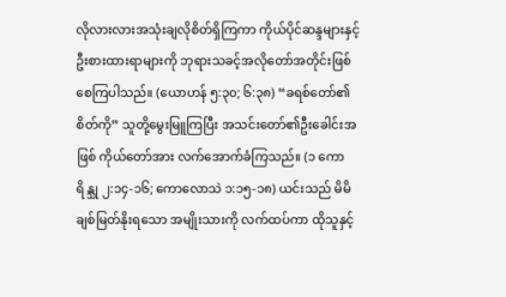လိုလားလားအသုံးချလိုစိတ်ရှိကြကာ ကိုယ်ပိုင်ဆန္ဒများနှင့် ဦးစားထားရာများကို ဘုရားသခင့်အလိုတော်အတိုင်းဖြစ်စေကြပါသည်။ (ယောဟန် ၅:၃၀; ၆:၃၈) “ခရစ်တော်၏စိတ်ကို” သူတို့မွေးမြူကြပြီး အသင်းတော်၏ဦးခေါင်းအဖြစ် ကိုယ်တော်အား လက်အောက်ခံကြသည်။ (၁ ကောရိန္သု ၂:၁၄-၁၆; ကောလောသဲ ၁:၁၅-၁၈) ယင်းသည် မိမိချစ်မြတ်နိုးရသော အမျိုးသားကို လက်ထပ်ကာ ထိုသူနှင့်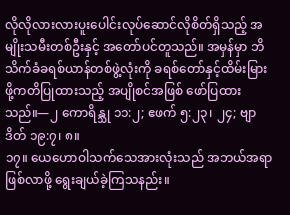လိုလိုလားလားပူးပေါင်းလုပ်ဆောင်လိုစိတ်ရှိသည့် အမျိုးသမီးတစ်ဦးနှင့် အတော်ပင်တူသည်။ အမှန်မှာ ဘိသိက်ခံခရစ်ယာန်တစ်ဖွဲ့လုံးကို ခရစ်တော်နှင့်ထိမ်းမြားဖို့ကတိပြုထားသည့် အပျိုစင်အဖြစ် ဖော်ပြထားသည်။—၂ ကောရိန္သု ၁၁:၂; ဧဖက် ၅:၂၃၊ ၂၄; ဗျာဒိတ် ၁၉:၇၊ ၈။
၁၇။ ယေဟောဝါသက်သေအားလုံးသည် အဘယ်အရာဖြစ်လာဖို့ ရွေးချယ်ခဲ့ကြသနည်း။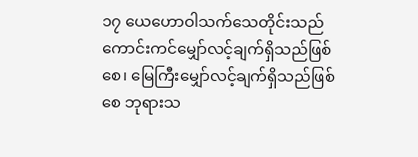၁၇ ယေဟောဝါသက်သေတိုင်းသည် ကောင်းကင်မျှော်လင့်ချက်ရှိသည်ဖြစ်စေ၊ မြေကြီးမျှော်လင့်ချက်ရှိသည်ဖြစ်စေ ဘုရားသ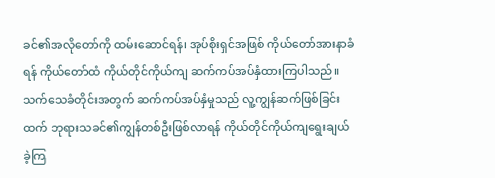ခင်၏အလိုတော်ကို ထမ်းဆောင်ရန်၊ အုပ်စိုးရှင်အဖြစ် ကိုယ်တော်အားနာခံရန် ကိုယ်တော်ထံ ကိုယ်တိုင်ကိုယ်ကျ ဆက်ကပ်အပ်နှံထားကြပါသည်။ သက်သေခံတိုင်းအတွက် ဆက်ကပ်အပ်နှံမှုသည် လူ့ကျွန်ဆက်ဖြစ်ခြင်းထက် ဘုရားသခင်၏ကျွန်တစ်ဦးဖြစ်လာရန် ကိုယ်တိုင်ကိုယ်ကျရွေးချယ်ခဲ့ကြ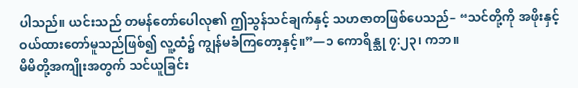ပါသည်။ ယင်းသည် တမန်တော်ပေါလု၏ ဤသွန်သင်ချက်နှင့် သဟဇာတဖြစ်ပေသည်– “သင်တို့ကို အဖိုးနှင့်ဝယ်ထားတော်မူသည်ဖြစ်၍ လူ့ထံ၌ ကျွန်မခံကြတော့နှင့်။”—၁ ကောရိန္သု ၇:၂၃၊ ကဘ။
မိမိတို့အကျိုးအတွက် သင်ယူခြင်း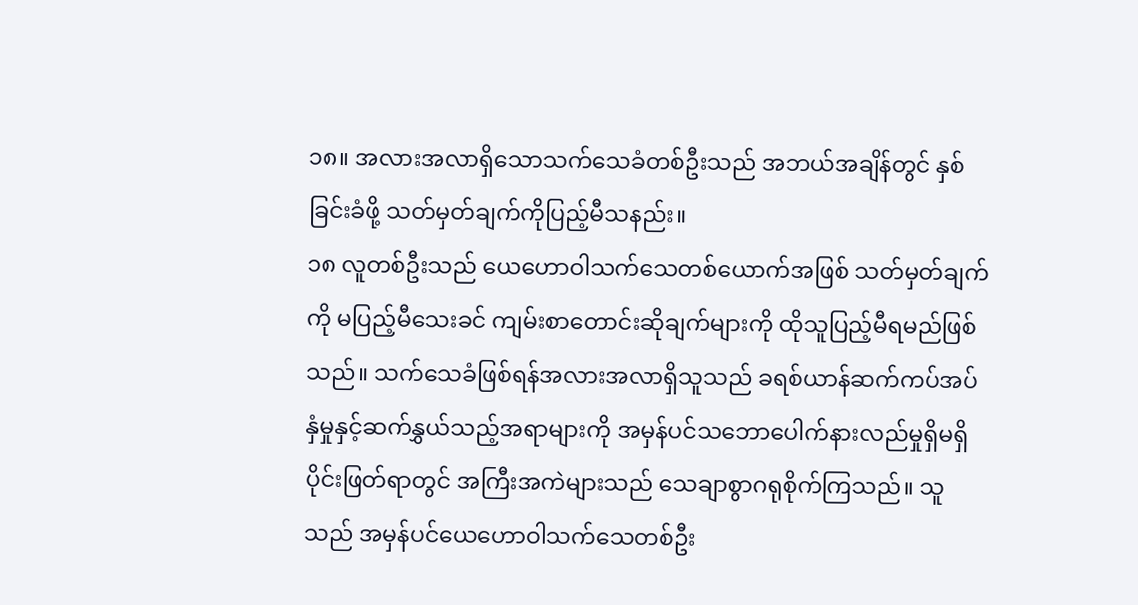၁၈။ အလားအလာရှိသောသက်သေခံတစ်ဦးသည် အဘယ်အချိန်တွင် နှစ်ခြင်းခံဖို့ သတ်မှတ်ချက်ကိုပြည့်မီသနည်း။
၁၈ လူတစ်ဦးသည် ယေဟောဝါသက်သေတစ်ယောက်အဖြစ် သတ်မှတ်ချက်ကို မပြည့်မီသေးခင် ကျမ်းစာတောင်းဆိုချက်များကို ထိုသူပြည့်မီရမည်ဖြစ်သည်။ သက်သေခံဖြစ်ရန်အလားအလာရှိသူသည် ခရစ်ယာန်ဆက်ကပ်အပ်နှံမှုနှင့်ဆက်နွှယ်သည့်အရာများကို အမှန်ပင်သဘောပေါက်နားလည်မှုရှိမရှိပိုင်းဖြတ်ရာတွင် အကြီးအကဲများသည် သေချာစွာဂရုစိုက်ကြသည်။ သူသည် အမှန်ပင်ယေဟောဝါသက်သေတစ်ဦး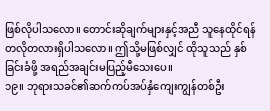ဖြစ်လိုပါသလော။ တောင်းဆိုချက်များနှင့်အညီ သူနေထိုင်ရန် တလိုတလားရှိပါသလော။ ဤသို့မဖြစ်လျှင် ထိုသူသည် နှစ်ခြင်းခံဖို့ အရည်အချင်းမပြည့်မီသေးပေ။
၁၉။ ဘုရားသခင်၏ဆက်ကပ်အပ်နှံကျေးကျွန်တစ်ဦး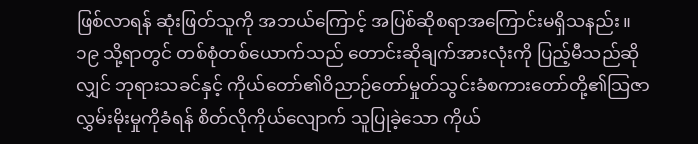ဖြစ်လာရန် ဆုံးဖြတ်သူကို အဘယ်ကြောင့် အပြစ်ဆိုစရာအကြောင်းမရှိသနည်း။
၁၉ သို့ရာတွင် တစ်စုံတစ်ယောက်သည် တောင်းဆိုချက်အားလုံးကို ပြည့်မီသည်ဆိုလျှင် ဘုရားသခင်နှင့် ကိုယ်တော်၏ဝိညာဉ်တော်မှုတ်သွင်းခံစကားတော်တို့၏သြဇာလွှမ်းမိုးမှုကိုခံရန် စိတ်လိုကိုယ်လျောက် သူပြုခဲ့သော ကိုယ်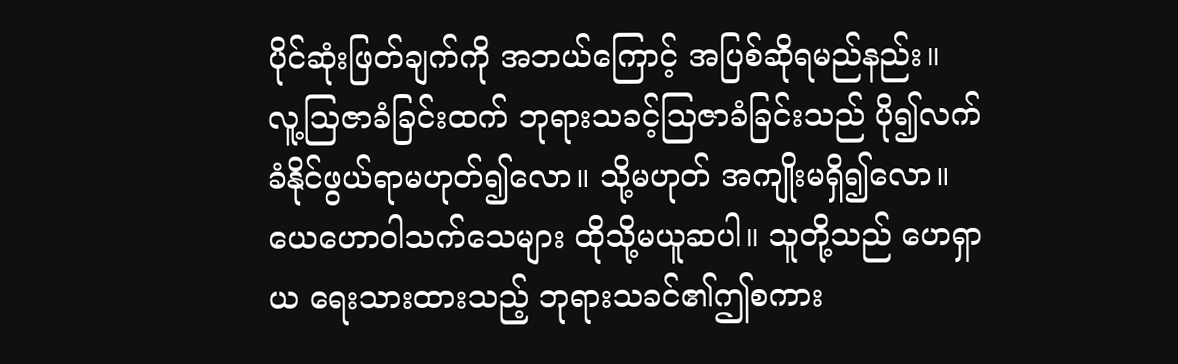ပိုင်ဆုံးဖြတ်ချက်ကို အဘယ်ကြောင့် အပြစ်ဆိုရမည်နည်း။ လူ့သြဇာခံခြင်းထက် ဘုရားသခင့်သြဇာခံခြင်းသည် ပို၍လက်ခံနိုင်ဖွယ်ရာမဟုတ်၍လော။ သို့မဟုတ် အကျိုးမရှိ၍လော။ ယေဟောဝါသက်သေများ ထိုသို့မယူဆပါ။ သူတို့သည် ဟေရှာယ ရေးသားထားသည့် ဘုရားသခင်၏ဤစကား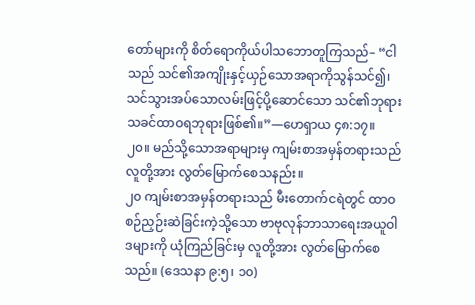တော်များကို စိတ်ရောကိုယ်ပါသဘောတူကြသည်– “ငါသည် သင်၏အကျိုးနှင့်ယှဉ်သောအရာကိုသွန်သင်၍၊ သင်သွားအပ်သောလမ်းဖြင့်ပို့ဆောင်သော သင်၏ဘုရားသခင်ထာဝရဘုရားဖြစ်၏။”—ဟေရှာယ ၄၈:၁၇။
၂၀။ မည်သို့သောအရာများမှ ကျမ်းစာအမှန်တရားသည် လူတို့အား လွတ်မြောက်စေသနည်း။
၂၀ ကျမ်းစာအမှန်တရားသည် မီးတောက်ငရဲတွင် ထာဝစဉ်ညှဉ်းဆဲခြင်းကဲ့သို့သော ဗာဗုလုန်ဘာသာရေးအယူဝါဒများကို ယုံကြည်ခြင်းမှ လူတို့အား လွတ်မြောက်စေသည်။ (ဒေသနာ ၉:၅၊ ၁၀)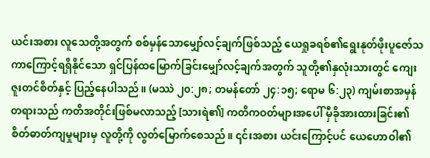ယင်းအစား လူသေတို့အတွက် စစ်မှန်သောမျှော်လင့်ချက်ဖြစ်သည့် ယေရှုခရစ်၏ရွေးနုတ်ဖိုးပူဇော်သကာကြောင့်ရရှိနိုင်သော ရှင်ပြန်ထမြောက်ခြင်းမျှော်လင့်ချက်အတွက် သူတို့၏နှလုံးသားတွင် ကျေးဇူးတင်စိတ်နှင့် ပြည့်နေပါသည်။ (မဿဲ ၂၀:၂၈; တမန်တော် ၂၄:၁၅; ရောမ ၆:၂၃) ကျမ်းစာအမှန်တရားသည် ကတိအတိုင်းဖြစ်မလာသည့် [သားရဲ၏] ကတိကဝတ်များအပေါ် မှီခိုအားထားခြင်း၏ စိတ်ဓာတ်ကျမှုများမှ လူတို့ကို လွတ်မြောက်စေသည်။ ၎င်းအစား ယင်းကြောင့်ပင် ယေဟောဝါ၏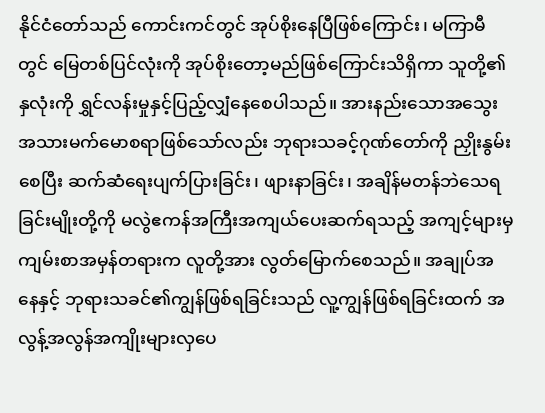နိုင်ငံတော်သည် ကောင်းကင်တွင် အုပ်စိုးနေပြီဖြစ်ကြောင်း၊ မကြာမီတွင် မြေတစ်ပြင်လုံးကို အုပ်စိုးတော့မည်ဖြစ်ကြောင်းသိရှိကာ သူတို့၏နှလုံးကို ရွှင်လန်းမှုနှင့်ပြည့်လျှံနေစေပါသည်။ အားနည်းသောအသွေးအသားမက်မောစရာဖြစ်သော်လည်း ဘုရားသခင့်ဂုဏ်တော်ကို ညှိုးနွမ်းစေပြီး ဆက်ဆံရေးပျက်ပြားခြင်း၊ ဖျားနာခြင်း၊ အချိန်မတန်ဘဲသေရခြင်းမျိုးတို့ကို မလွဲဧကန်အကြီးအကျယ်ပေးဆက်ရသည့် အကျင့်များမှ ကျမ်းစာအမှန်တရားက လူတို့အား လွတ်မြောက်စေသည်။ အချုပ်အနေနှင့် ဘုရားသခင်၏ကျွန်ဖြစ်ရခြင်းသည် လူ့ကျွန်ဖြစ်ရခြင်းထက် အလွန့်အလွန်အကျိုးများလှပေ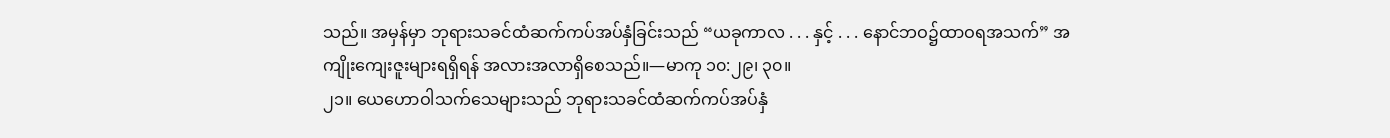သည်။ အမှန်မှာ ဘုရားသခင်ထံဆက်ကပ်အပ်နှံခြင်းသည် “ယခုကာလ . . . နှင့် . . . နောင်ဘဝ၌ထာဝရအသက်” အကျိုးကျေးဇူးများရရှိရန် အလားအလာရှိစေသည်။—မာကု ၁၀:၂၉၊ ၃၀။
၂၁။ ယေဟောဝါသက်သေများသည် ဘုရားသခင်ထံဆက်ကပ်အပ်နှံ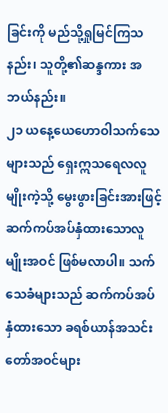ခြင်းကို မည်သို့ရှုမြင်ကြသနည်း၊ သူတို့၏ဆန္ဒကား အဘယ်နည်း။
၂၁ ယနေ့ယေဟောဝါသက်သေများသည် ရှေးဣသရေလလူမျိုးကဲ့သို့ မွေးဖွားခြင်းအားဖြင့် ဆက်ကပ်အပ်နှံထားသောလူမျိုးအဝင် ဖြစ်မလာပါ။ သက်သေခံများသည် ဆက်ကပ်အပ်နှံထားသော ခရစ်ယာန်အသင်းတော်အဝင်များ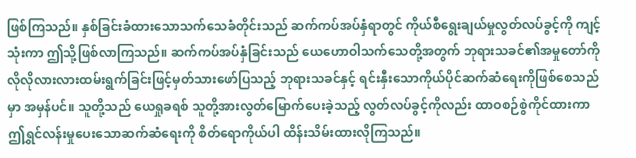ဖြစ်ကြသည်။ နှစ်ခြင်းခံထားသောသက်သေခံတိုင်းသည် ဆက်ကပ်အပ်နှံရာတွင် ကိုယ်စီရွေးချယ်မှုလွတ်လပ်ခွင့်ကို ကျင့်သုံးကာ ဤသို့ဖြစ်လာကြသည်။ ဆက်ကပ်အပ်နှံခြင်းသည် ယေဟောဝါသက်သေတို့အတွက် ဘုရားသခင်၏အမှုတော်ကို လိုလိုလားလားထမ်းရွက်ခြင်းဖြင့်မှတ်သားဖော်ပြသည့် ဘုရားသခင်နှင့် ရင်းနှီးသောကိုယ်ပိုင်ဆက်ဆံရေးကိုဖြစ်စေသည်မှာ အမှန်ပင်။ သူတို့သည် ယေရှုခရစ် သူတို့အားလွတ်မြောက်ပေးခဲ့သည့် လွတ်လပ်ခွင့်ကိုလည်း ထာဝစဉ်စွဲကိုင်ထားကာ ဤရွှင်လန်းမှုပေးသောဆက်ဆံရေးကို စိတ်ရောကိုယ်ပါ ထိန်းသိမ်းထားလိုကြသည်။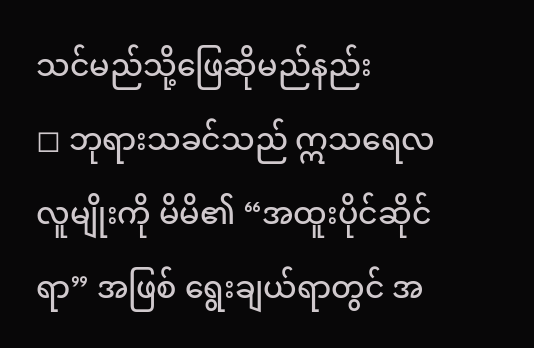သင်မည်သို့ဖြေဆိုမည်နည်း
◻ ဘုရားသခင်သည် ဣသရေလလူမျိုးကို မိမိ၏ “အထူးပိုင်ဆိုင်ရာ” အဖြစ် ရွေးချယ်ရာတွင် အ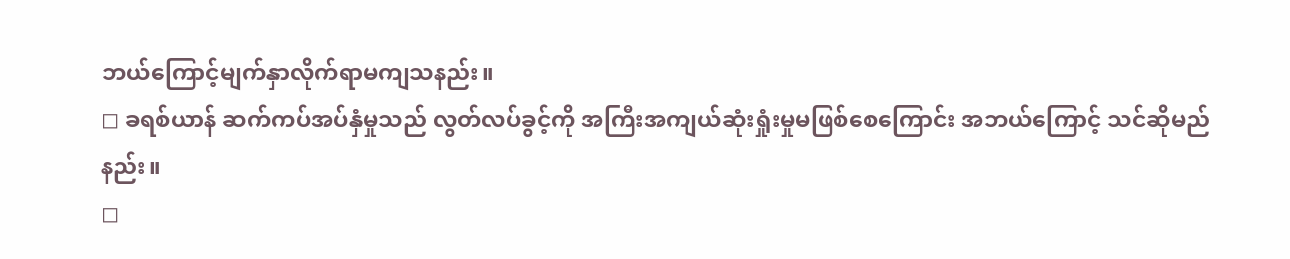ဘယ်ကြောင့်မျက်နှာလိုက်ရာမကျသနည်း။
◻ ခရစ်ယာန် ဆက်ကပ်အပ်နှံမှုသည် လွတ်လပ်ခွင့်ကို အကြီးအကျယ်ဆုံးရှုံးမှုမဖြစ်စေကြောင်း အဘယ်ကြောင့် သင်ဆိုမည်နည်း။
◻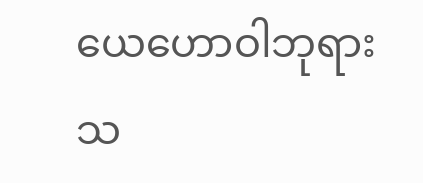ယေဟောဝါဘုရားသ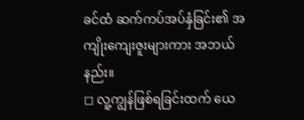ခင်ထံ ဆက်ကပ်အပ်နှံခြင်း၏ အကျိုးကျေးဇူးများကား အဘယ်နည်း။
◻ လူ့ကျွန်ဖြစ်ရခြင်းထက် ယေ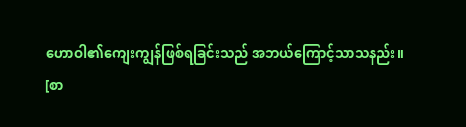ဟောဝါ၏ကျေးကျွန်ဖြစ်ရခြင်းသည် အဘယ်ကြောင့်သာသနည်း။
[စာ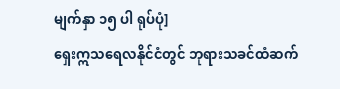မျက်နှာ ၁၅ ပါ ရုပ်ပုံ]
ရှေးဣသရေလနိုင်ငံတွင် ဘုရားသခင်ထံဆက်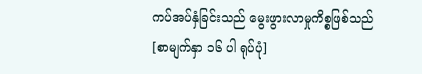ကပ်အပ်နှံခြင်းသည် မွေးဖွားလာမှုကိစ္စဖြစ်သည်
[စာမျက်နှာ ၁၆ ပါ ရုပ်ပုံ]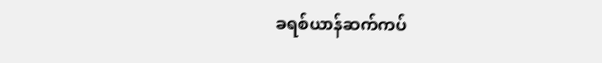ခရစ်ယာန်ဆက်ကပ်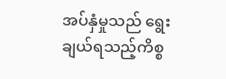အပ်နှံမှုသည် ရွေးချယ်ရသည့်ကိစ္စ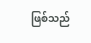ဖြစ်သည်